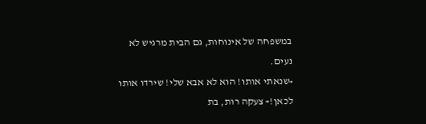במשפחה של אינוחות, גם הבית מרגיש לא נעים.
«שנאתי אותו! הוא לא אבא שלי! שירדו אותו לכאן!» צעקה רות, בת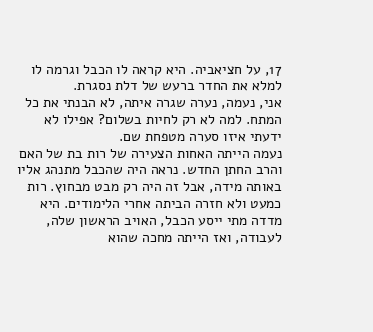17, על חציאביה. היא קראה לו הכבל וגרמה לו למלא את החדר ברעש של דלת נסגרת.
אני, נעמה, נערה שגרה איתה, לא הבנתי את כל המתח. למה לא רק לחיות בשלום? אפילו לא ידעתי איזו סערה מטפחת שם.
נעמה הייתה האחות הצעירה של רות בת של האם והרב החתן החדש. נראה היה שהכבל מתנהג אליו באותה מידה, אבל זה היה רק מבט מבחוץ. רות כמעט ולא חזרה הביתה אחרי הלימודים. היא מדדה מתי ייסע הכבל, האויב הראשון שלה, לעבודה, ואז הייתה מחכה שהוא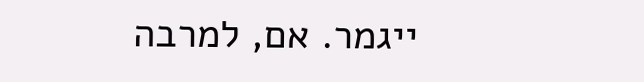ייגמר. אם, למרבה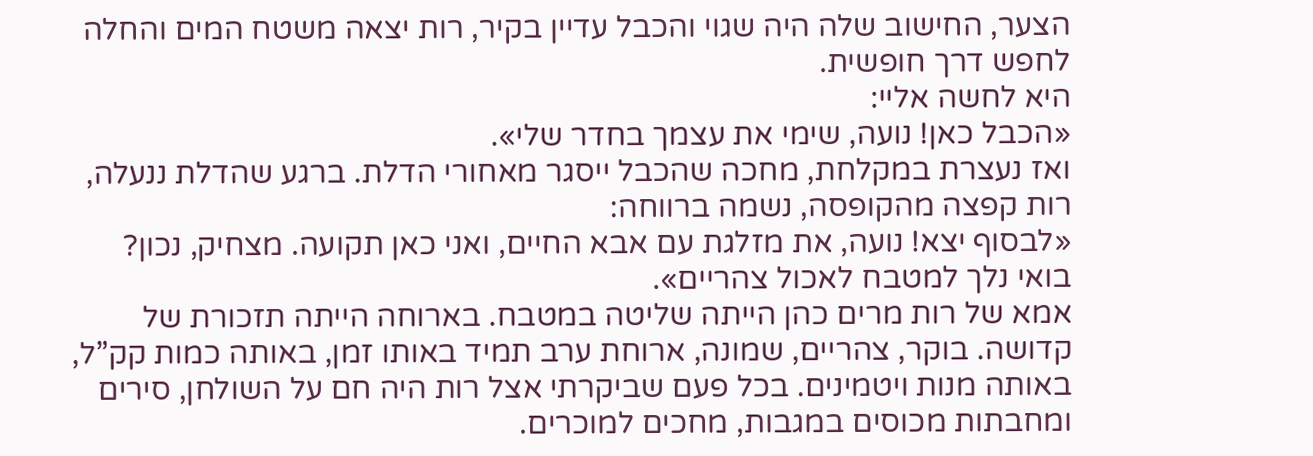הצער, החישוב שלה היה שגוי והכבל עדיין בקיר, רות יצאה משטח המים והחלה לחפש דרך חופשית.
היא לחשה אליי:
«הכבל כאן! נועה, שימי את עצמך בחדר שלי».
ואז נעצרת במקלחת, מחכה שהכבל ייסגר מאחורי הדלת. ברגע שהדלת ננעלה, רות קפצה מהקופסה, נשמה ברווחה:
«לבסוף יצא! נועה, את מזלגת עם אבא החיים, ואני כאן תקועה. מצחיק, נכון? בואי נלך למטבח לאכול צהריים».
אמא של רות מרים כהן הייתה שליטה במטבח. בארוחה הייתה תזכורת של קדושה. בוקר, צהריים, שמונה, ארוחת ערב תמיד באותו זמן, באותה כמות קק”ל, באותה מנות ויטמינים. בכל פעם שביקרתי אצל רות היה חם על השולחן, סירים ומחבתות מכוסים במגבות, מחכים למוכרים.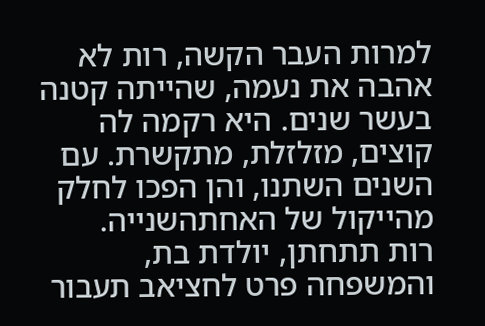למרות העבר הקשה, רות לא אהבה את נעמה, שהייתה קטנה בעשר שנים. היא רקמה לה קוצים, מזלזלת, מתקשרת. עם השנים השתנו, והן הפכו לחלק מהייקול של האחתהשנייה.
רות תתחתן, יולדת בת, והמשפחה פרט לחציאב תעבור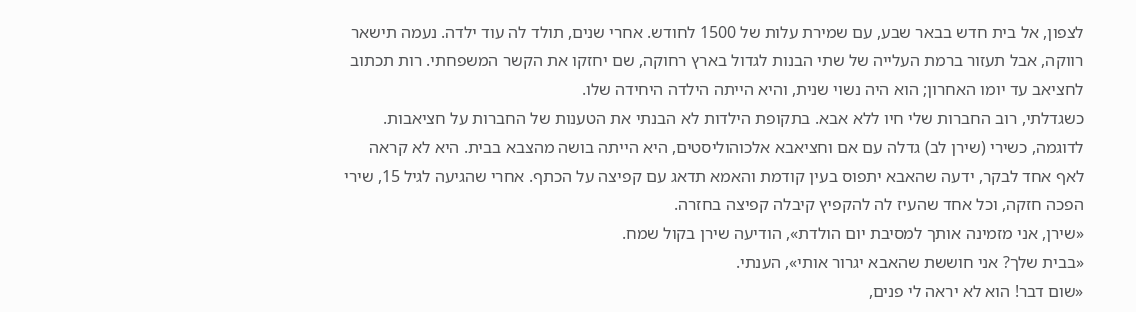לצפון, אל בית חדש בבאר שבע, עם שמירת עלות של 1500 לחודש. אחרי שנים, תולד לה עוד ילדה. נעמה תישאר רווקה, אבל תעזור ברמת העלייה של שתי הבנות לגדול בארץ רחוקה, שם יחזקו את הקשר המשפחתי. רות תכתוב לחציאב עד יומו האחרון; הוא היה נשוי שנית, והיא הייתה הילדה היחידה שלו.
כשגדלתי, רוב החברות שלי חיו ללא אבא. בתקופת הילדות לא הבנתי את הטענות של החברות על חציאבות. לדוגמה, כשירי (שירן לב) גדלה עם אם וחציאבא אלכוהוליסטים, היא הייתה בושה מהצבא בבית. היא לא קראה לאף אחד לבקר, ידעה שהאבא יתפוס בעין קודמת והאמא תדאג עם קפיצה על הכתף. אחרי שהגיעה לגיל 15, שירי הפכה חזקה, וכל אחד שהעיז לה להקפיץ קיבלה קפיצה בחזרה.
«שירן, אני מזמינה אותך למסיבת יום הולדת», הודיעה שירן בקול שמח.
«בבית שלך? אני חוששת שהאבא יגרור אותי», הענתי.
«שום דבר! הוא לא יראה לי פנים,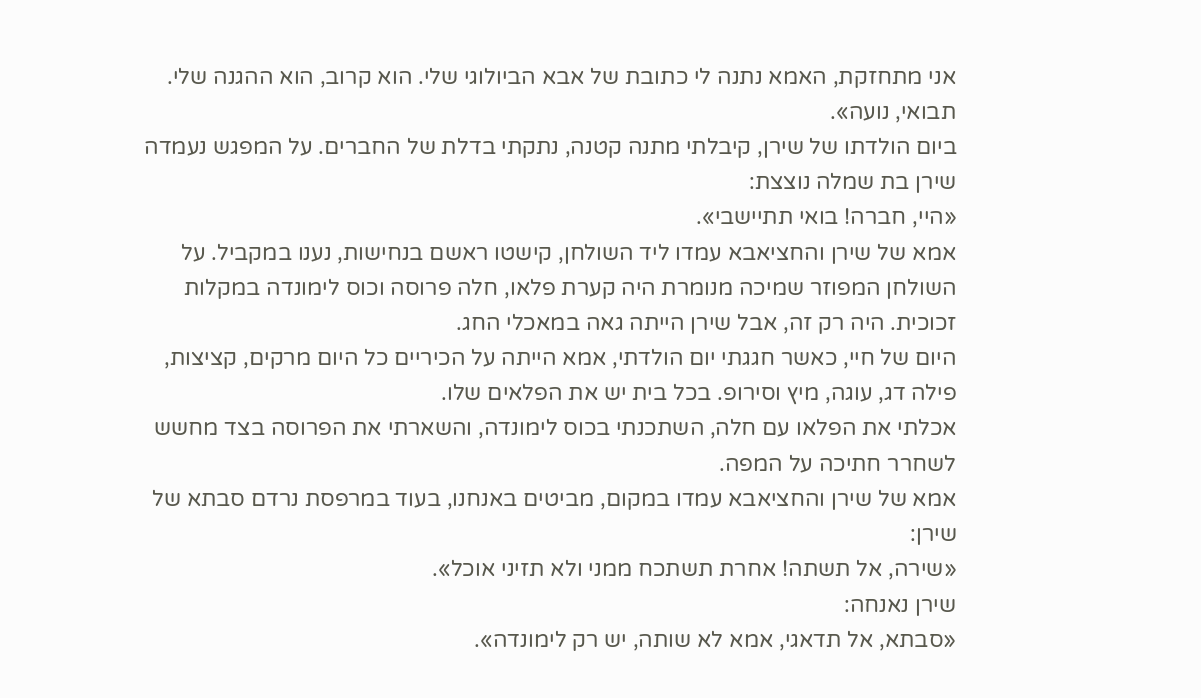אני מתחזקת, האמא נתנה לי כתובת של אבא הביולוגי שלי. הוא קרוב, הוא ההגנה שלי. תבואי, נועה».
ביום הולדתו של שירן, קיבלתי מתנה קטנה, נתקתי בדלת של החברים. על המפגש נעמדה שירן בת שמלה נוצצת:
«היי, חברה! בואי תתיישבי».
אמא של שירן והחציאבא עמדו ליד השולחן, קישטו ראשם בנחישות, נענו במקביל. על השולחן המפוזר שמיכה מנומרת היה קערת פלאו, חלה פרוסה וכוס לימונדה במקלות זכוכית. היה רק זה, אבל שירן הייתה גאה במאכלי החג.
היום של חיי, כאשר חגגתי יום הולדתי, אמא הייתה על הכיריים כל היום מרקים, קציצות, פילה דג, עוגה, מיץ וסירופ. בכל בית יש את הפלאים שלו.
אכלתי את הפלאו עם חלה, השתכנתי בכוס לימונדה, והשארתי את הפרוסה בצד מחשש לשחרר חתיכה על המפה.
אמא של שירן והחציאבא עמדו במקום, מביטים באנחנו, בעוד במרפסת נרדם סבתא של שירן:
«שירה, אל תשתה! אחרת תשתכח ממני ולא תזיני אוכל».
שירן נאנחה:
«סבתא, אל תדאגי, אמא לא שותה, יש רק לימונדה».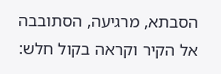הסבתא, מרגיעה, הסתובבה אל הקיר וקראה בקול חלש: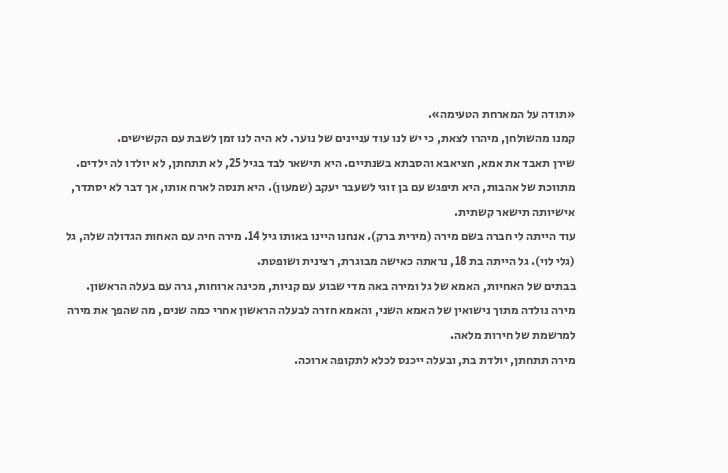«תודה על המארחת הטעימה».
קמנו מהשולחן, מיהרו לצאת, כי יש לנו עוד עניינים של נוער. לא היה לנו זמן לשבת עם הקשישים.
שירן תאבד את אמא, חציאבא והסבתא בשנתיים. היא תישאר לבד בגיל 25, לא תתחתן, לא יולדו לה ילדים. מתווכת של אהבות, היא תיפגש עם בן זוגי לשעבר יעקב (שמעון). היא תנסה לארח אותו, אך דבר לא יסתדר, אישיותה תישאר קשתית.
עוד הייתה לי חברה בשם מירה (מירית ברק). אנחנו היינו באותו גיל 14. מירה חיה עם האחות הגדולה שלה, גל (גלי לוי). גל הייתה בת 18, נראתה כאישה מבוגרת, רצינית ושופטת.
בבתים של האחיות, האמא של גל ומירה באה מדי שבוע עם קניות, מכינה ארוחות, גרה עם בעלה הראשון. מירה נולדה מתוך נישואין של האמא השני, והאמא חזרה לבעלה הראשון אחרי כמה שנים, מה שהפך את מירה למרשמת של חירות מלאה.
מירה תתחתן, יולדת בת, ובעלה ייכנס לכלא לתקופה ארוכה.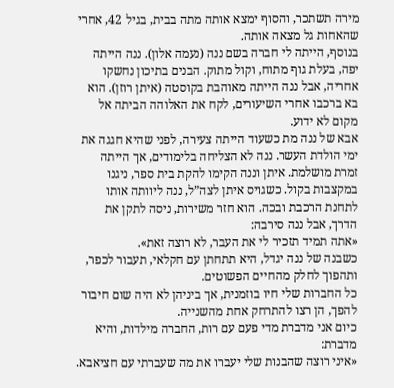מירה תשתכר, והסוף ימצא אותה מתה בבית, בגיל 42, אחרי שהאחות גל מצאה אותה.
בנוסף, הייתה לי חברה בשם ננה (נעמה אלון). ננה הייתה יפה, בעלת גוף מתוח, וקול מתוק. הבנים בתיכון נחשקו אחריה, אבל ננה הייתה מאוהבת בקוסטה (איתן רוזן). הוא בא ברכבו אחרי השיעורים, לקח את האלוהה הביתה אל מקום לא ידוע.
אבא של ננה מת כשעוד הייתה צעירה, לפני שהיא חגגה את ימי הולדת העשר. ננה לא הצליחה בלימודים, אך הייתה זמרת מושלמת. איתן וננה הקימו להקת בית ספר, ניגנו במקצבות בקול. כשגויס איתן לצה”ל, ננה ליוותה אותו לתחנת הרכבת ובכה. הוא חזר משירות, ניסה לתקן את הדרך, אבל ננה סירבה:
«אתה תמיד תזכיר לי את העבר, לא רוצה זאת».
כשבנה של ננה יגדל, היא תתחתן עם חקלאי, תעבור לכפר, ותהפוך לחלק מהחיים הפשוטים.
כל החברות שלי חיו בוזמנית, אך ביניהן לא היה שום חיבור להפך, הן רצו להתרחק אחת מהשנייה.
כיום אני מדברת מדי פעם עם רות, החברה מילדות, והיא מדברת:
«איני רוצה שהבנות שלי יעברו את מה שעברתי עם חציאבא.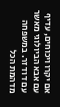אם יקרו ויכוחים, עדיף עם אבא הביולוגי מאשר עם דוד זר. במשפחה מדהמת הכל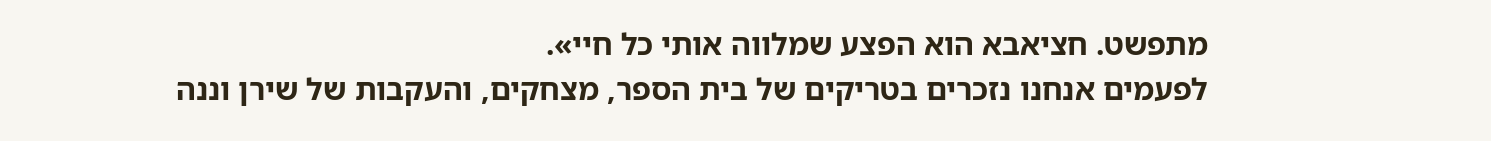מתפשט. חציאבא הוא הפצע שמלווה אותי כל חיי».
לפעמים אנחנו נזכרים בטריקים של בית הספר, מצחקים, והעקבות של שירן וננה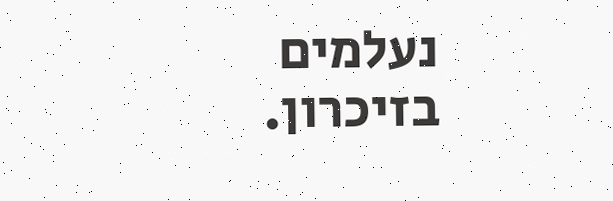נעלמים בזיכרון.